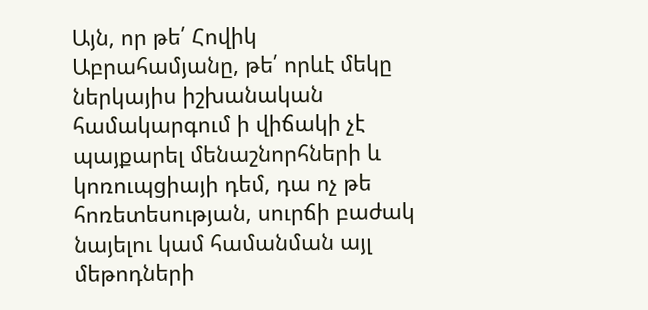Այն, որ թե՛ Հովիկ Աբրահամյանը, թե՛ որևէ մեկը ներկայիս իշխանական համակարգում ի վիճակի չէ պայքարել մենաշնորհների և կոռուպցիայի դեմ, դա ոչ թե հոռետեսության, սուրճի բաժակ նայելու կամ համանման այլ մեթոդների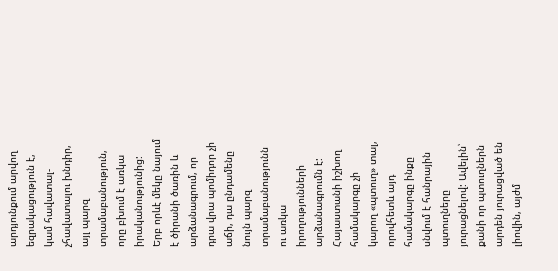արդյունքում արվող եզրակացություն է, կամ հավատալ-չհավատալու խնդիր, այլ պարզ տրամաբանություն, որը բխում է առկա իրականությունից:
Երբ որևէ մեկը նայում է ծիրանի ծառին և արձանագրում, որ դրա վրա պոմիդոր չի աճի, դա ընդամենը նույն պարզ տրամաբանությունն ու առկա իրողությունների արձանագրումն է: Հայաստանի իշխող համակարգը չի կարող «պտուղ» տալ, որովհետև այդ համակարգը ինքը սնվում է հանրային պտուղները յուրացնելով: Ավելին՝ քանի որ պտուղներն արդեն յուրացված են լիովին, այժմ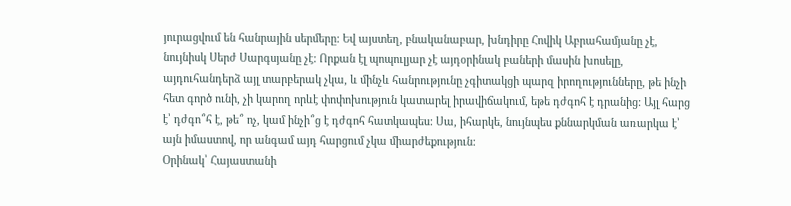յուրացվում են հանրային սերմերը: Եվ այստեղ, բնականաբար, խնդիրը Հովիկ Աբրահամյանը չէ, նույնիսկ Սերժ Սարգսյանը չէ: Որքան էլ պոպուլյար չէ այդօրինակ բաների մասին խոսելը, այդուհանդերձ այլ տարբերակ չկա, և մինչև հանրությունը չգիտակցի պարզ իրողությունները, թե ինչի հետ գործ ունի, չի կարող որևէ փոփոխություն կատարել իրավիճակում, եթե դժգոհ է դրանից: Այլ հարց է՝ դժգո՞հ է, թե՞ ոչ, կամ ինչի՞ց է դժգոհ հատկապես: Սա, իհարկե, նույնպես քննարկման առարկա է՝ այն իմաստով, որ անգամ այդ հարցում չկա միարժեքություն:
Օրինակ՝ Հայաստանի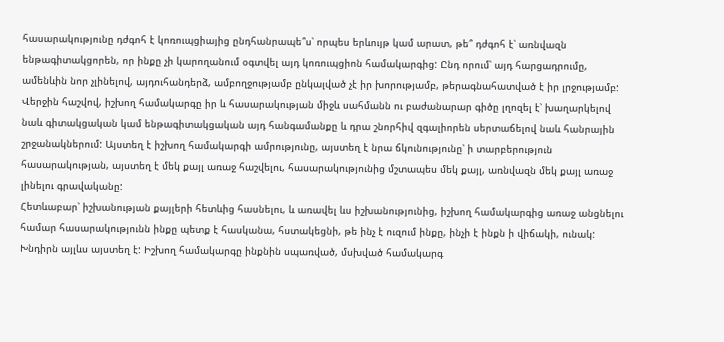հասարակությունը դժգոհ է կոռուպցիայից ընդհանրապե՞ս՝ որպես երևույթ կամ արատ, թե՞ դժգոհ է՝ առնվազն ենթագիտակցորեն, որ ինքը չի կարողանում օգտվել այդ կոռուպցիոն համակարգից: Ընդ որում՝ այդ հարցադրումը, ամենևին նոր չլինելով, այդուհանդերձ, ամբողջությամբ ընկալված չէ իր խորությամբ, թերագնահատված է իր լրջությամբ: Վերջին հաշվով, իշխող համակարգը իր և հասարակության միջև սահմանն ու բաժանարար գիծը լղոզել է՝ խաղարկելով նաև գիտակցական կամ ենթագիտակցական այդ հանգամանքը և դրա շնորհիվ զգալիորեն սերտաճելով նաև հանրային շրջանակներում: Այստեղ է իշխող համակարգի ամրությունը, այստեղ է նրա ճկունությունը՝ ի տարբերություն հասարակության, այստեղ է մեկ քայլ առաջ հաշվելու, հասարակությունից մշտապես մեկ քայլ, առնվազն մեկ քայլ առաջ լինելու գրավականը:
Հետևաբար՝ իշխանության քայլերի հետևից հասնելու, և առավել ևս իշխանությունից, իշխող համակարգից առաջ անցնելու համար հասարակությունն ինքը պետք է հասկանա, հստակեցնի, թե ինչ է ուզում ինքը, ինչի է ինքն ի վիճակի, ունակ: Խնդիրն այլևս այստեղ է: Իշխող համակարգը ինքնին սպառված, մսխված համակարգ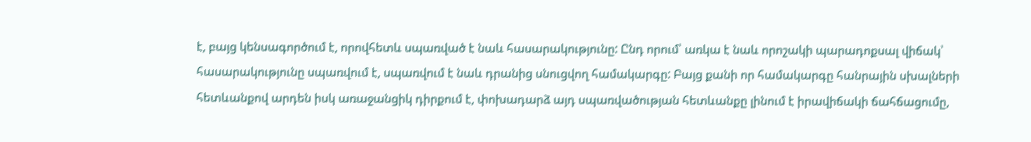է, բայց կենսագործում է, որովհետև սպառված է նաև հասարակությունը: Ընդ որում՝ առկա է նաև որոշակի պարադոքսալ վիճակ՝ հասարակությունը սպառվում է, սպառվում է նաև դրանից սնուցվող համակարգը: Բայց քանի որ համակարգը հանրային սխալների հետևանքով արդեն իսկ առաջանցիկ դիրքում է, փոխադարձ այդ սպառվածության հետևանքը լինում է իրավիճակի ճահճացումը,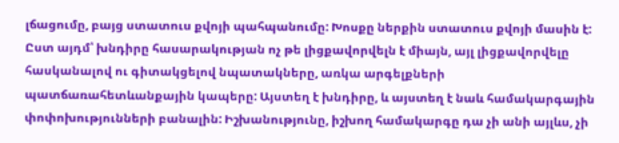լճացումը, բայց ստատուս քվոյի պահպանումը: Խոսքը ներքին ստատուս քվոյի մասին է:
Ըստ այդմ՝ խնդիրը հասարակության ոչ թե լիցքավորվելն է միայն, այլ լիցքավորվելը հասկանալով ու գիտակցելով նպատակները, առկա արգելքների պատճառահետևանքային կապերը: Այստեղ է խնդիրը, և այստեղ է նաև համակարգային փոփոխությունների բանալին: Իշխանությունը, իշխող համակարգը դա չի անի այլևս, չի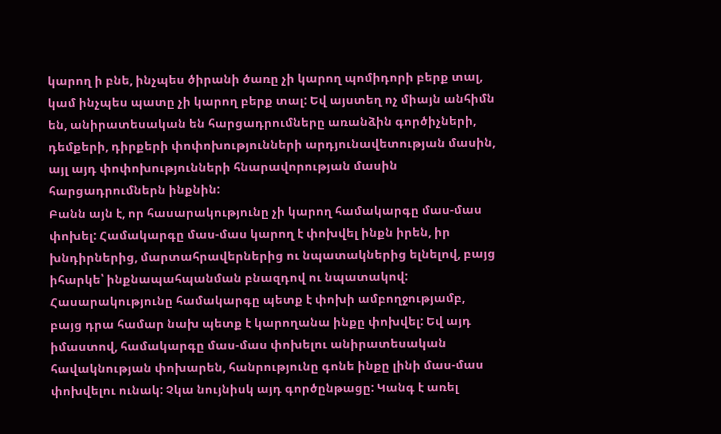կարող ի բնե, ինչպես ծիրանի ծառը չի կարող պոմիդորի բերք տալ, կամ ինչպես պատը չի կարող բերք տալ: Եվ այստեղ ոչ միայն անհիմն են, անիրատեսական են հարցադրումները առանձին գործիչների, դեմքերի, դիրքերի փոփոխությունների արդյունավետության մասին, այլ այդ փոփոխությունների հնարավորության մասին հարցադրումներն ինքնին:
Բանն այն է, որ հասարակությունը չի կարող համակարգը մաս-մաս փոխել: Համակարգը մաս-մաս կարող է փոխվել ինքն իրեն, իր խնդիրներից, մարտահրավերներից ու նպատակներից ելնելով, բայց իհարկե՝ ինքնապահպանման բնազդով ու նպատակով:
Հասարակությունը համակարգը պետք է փոխի ամբողջությամբ, բայց դրա համար նախ պետք է կարողանա ինքը փոխվել: Եվ այդ իմաստով, համակարգը մաս-մաս փոխելու անիրատեսական հավակնության փոխարեն, հանրությունը գոնե ինքը լինի մաս-մաս փոխվելու ունակ: Չկա նույնիսկ այդ գործընթացը: Կանգ է առել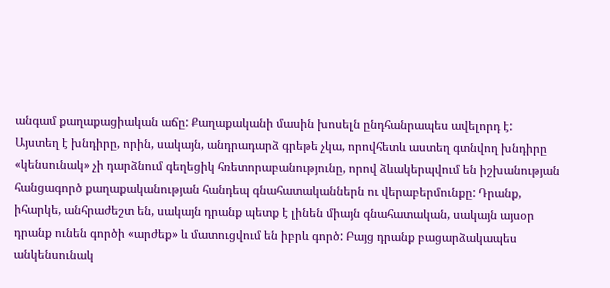անգամ քաղաքացիական աճը: Քաղաքականի մասին խոսելն ընդհանրապես ավելորդ է:
Այստեղ է խնդիրը, որին, սակայն, անդրադարձ գրեթե չկա, որովհետև աստեղ գտնվող խնդիրը «կենսունակ» չի դարձնում գեղեցիկ հռետորաբանությունը, որով ձևակերպվում են իշխանության հանցագործ քաղաքականության հանդեպ գնահատականներն ու վերաբերմունքը: Դրանք, իհարկե, անհրաժեշտ են, սակայն դրանք պետք է լինեն միայն գնահատական, սակայն այսօր դրանք ունեն գործի «արժեք» և մատուցվում են իբրև գործ: Բայց դրանք բացարձակապես անկենսունակ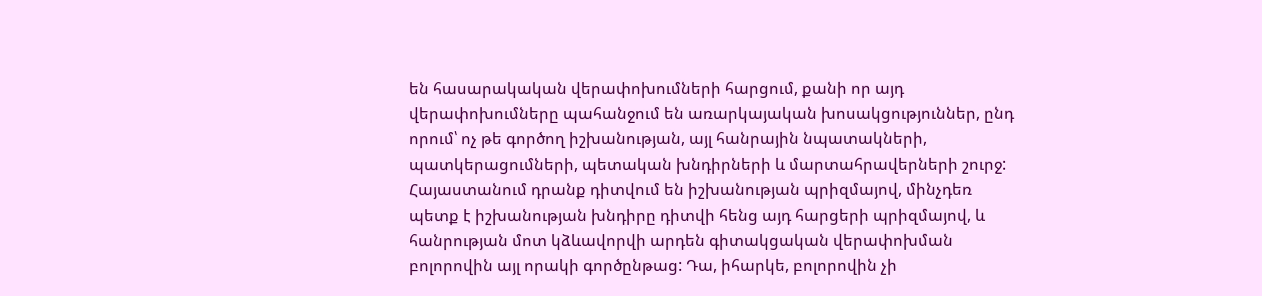են հասարակական վերափոխումների հարցում, քանի որ այդ վերափոխումները պահանջում են առարկայական խոսակցություններ, ընդ որում՝ ոչ թե գործող իշխանության, այլ հանրային նպատակների, պատկերացումների, պետական խնդիրների և մարտահրավերների շուրջ:
Հայաստանում դրանք դիտվում են իշխանության պրիզմայով, մինչդեռ պետք է իշխանության խնդիրը դիտվի հենց այդ հարցերի պրիզմայով, և հանրության մոտ կձևավորվի արդեն գիտակցական վերափոխման բոլորովին այլ որակի գործընթաց: Դա, իհարկե, բոլորովին չի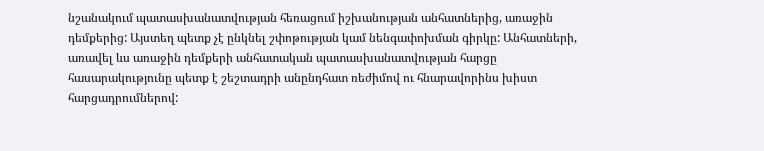նշանակում պատասխանատվության հեռացում իշխանության անհատներից, առաջին դեմքերից: Այստեղ պետք չէ ընկնել շփոթության կամ նենգափոխման գիրկը: Անհատների, առավել ևս առաջին դեմքերի անհատական պատասխանատվության հարցը հասարակությունը պետք է շեշտադրի անընդհատ ռեժիմով ու հնարավորինս խիստ հարցադրումներով: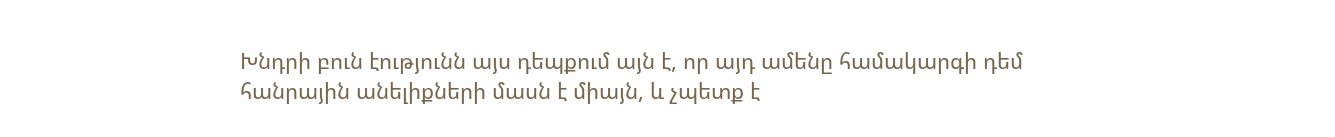Խնդրի բուն էությունն այս դեպքում այն է, որ այդ ամենը համակարգի դեմ հանրային անելիքների մասն է միայն, և չպետք է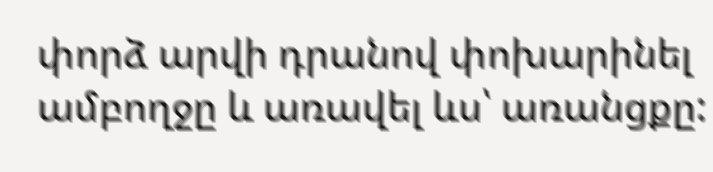փորձ արվի դրանով փոխարինել ամբողջը և առավել ևս՝ առանցքը: